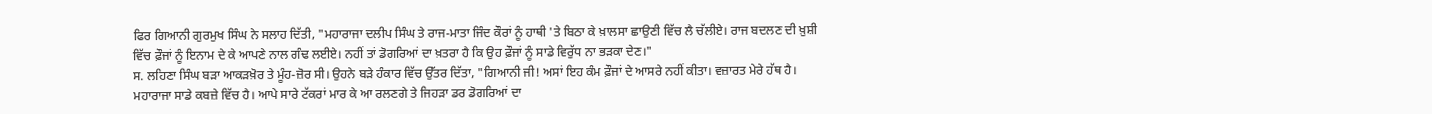ਫਿਰ ਗਿਆਨੀ ਗੁਰਮੁਖ ਸਿੰਘ ਨੇ ਸਲਾਹ ਦਿੱਤੀ, "ਮਹਾਰਾਜਾ ਦਲੀਪ ਸਿੰਘ ਤੇ ਰਾਜ-ਮਾਤਾ ਜਿੰਦ ਕੌਰਾਂ ਨੂੰ ਹਾਥੀ 'ਤੇ ਬਿਠਾ ਕੇ ਖ਼ਾਲਸਾ ਛਾਉਣੀ ਵਿੱਚ ਲੈ ਚੱਲੀਏ। ਰਾਜ ਬਦਲਣ ਦੀ ਖ਼ੁਸ਼ੀ ਵਿੱਚ ਫ਼ੌਜਾਂ ਨੂੰ ਇਨਾਮ ਦੇ ਕੇ ਆਪਣੇ ਨਾਲ ਗੰਢ ਲਈਏ। ਨਹੀਂ ਤਾਂ ਡੋਗਰਿਆਂ ਦਾ ਖ਼ਤਰਾ ਹੈ ਕਿ ਉਹ ਫ਼ੌਜਾਂ ਨੂੰ ਸਾਡੇ ਵਿਰੁੱਧ ਨਾ ਭੜਕਾ ਦੇਣ।"
ਸ. ਲਹਿਣਾ ਸਿੰਘ ਬੜਾ ਆਕੜਖ਼ੋਰ ਤੇ ਮੂੰਹ-ਜ਼ੋਰ ਸੀ। ਉਹਨੇ ਬੜੇ ਹੰਕਾਰ ਵਿੱਚ ਉੱਤਰ ਦਿੱਤਾ, "ਗਿਆਨੀ ਜੀ! ਅਸਾਂ ਇਹ ਕੰਮ ਫ਼ੌਜਾਂ ਦੇ ਆਸਰੇ ਨਹੀਂ ਕੀਤਾ। ਵਜ਼ਾਰਤ ਮੇਰੇ ਹੱਥ ਹੈ। ਮਹਾਰਾਜਾ ਸਾਡੇ ਕਬਜ਼ੇ ਵਿੱਚ ਹੈ। ਆਪੇ ਸਾਰੇ ਟੱਕਰਾਂ ਮਾਰ ਕੇ ਆ ਰਲਣਗੇ ਤੇ ਜਿਹੜਾ ਡਰ ਡੋਗਰਿਆਂ ਦਾ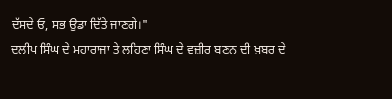ਦੱਸਦੇ ਓ, ਸਭ ਉਡਾ ਦਿੱਤੇ ਜਾਣਗੇ।"
ਦਲੀਪ ਸਿੰਘ ਦੇ ਮਹਾਰਾਜਾ ਤੇ ਲਹਿਣਾ ਸਿੰਘ ਦੇ ਵਜ਼ੀਰ ਬਣਨ ਦੀ ਖ਼ਬਰ ਦੇ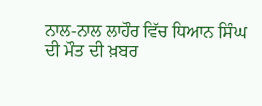ਨਾਲ-ਨਾਲ ਲਾਹੌਰ ਵਿੱਚ ਧਿਆਨ ਸਿੰਘ ਦੀ ਮੌਤ ਦੀ ਖ਼ਬਰ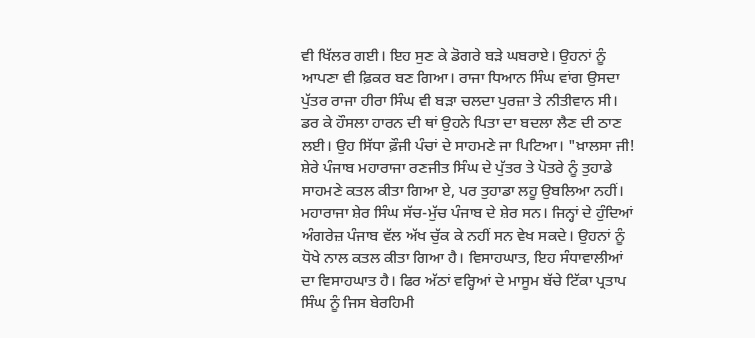ਵੀ ਖਿੱਲਰ ਗਈ। ਇਹ ਸੁਣ ਕੇ ਡੋਗਰੇ ਬੜੇ ਘਬਰਾਏ। ਉਹਨਾਂ ਨੂੰ ਆਪਣਾ ਵੀ ਫ਼ਿਕਰ ਬਣ ਗਿਆ। ਰਾਜਾ ਧਿਆਨ ਸਿੰਘ ਵਾਂਗ ਉਸਦਾ ਪੁੱਤਰ ਰਾਜਾ ਹੀਰਾ ਸਿੰਘ ਵੀ ਬੜਾ ਚਲਦਾ ਪੁਰਜ਼ਾ ਤੇ ਨੀਤੀਵਾਨ ਸੀ। ਡਰ ਕੇ ਹੌਸਲਾ ਹਾਰਨ ਦੀ ਥਾਂ ਉਹਨੇ ਪਿਤਾ ਦਾ ਬਦਲਾ ਲੈਣ ਦੀ ਠਾਣ ਲਈ। ਉਹ ਸਿੱਧਾ ਫ਼ੌਜੀ ਪੰਚਾਂ ਦੇ ਸਾਹਮਣੇ ਜਾ ਪਿਟਿਆ। "ਖ਼ਾਲਸਾ ਜੀ! ਸ਼ੇਰੇ ਪੰਜਾਬ ਮਹਾਰਾਜਾ ਰਣਜੀਤ ਸਿੰਘ ਦੇ ਪੁੱਤਰ ਤੇ ਪੋਤਰੇ ਨੂੰ ਤੁਹਾਡੇ ਸਾਹਮਣੇ ਕਤਲ ਕੀਤਾ ਗਿਆ ਏ, ਪਰ ਤੁਹਾਡਾ ਲਹੂ ਉਬਲਿਆ ਨਹੀਂ। ਮਹਾਰਾਜਾ ਸ਼ੇਰ ਸਿੰਘ ਸੱਚ-ਮੁੱਚ ਪੰਜਾਬ ਦੇ ਸ਼ੇਰ ਸਨ। ਜਿਨ੍ਹਾਂ ਦੇ ਹੁੰਦਿਆਂ ਅੰਗਰੇਜ਼ ਪੰਜਾਬ ਵੱਲ ਅੱਖ ਚੁੱਕ ਕੇ ਨਹੀਂ ਸਨ ਵੇਖ ਸਕਦੇ। ਉਹਨਾਂ ਨੂੰ ਧੋਖੇ ਨਾਲ ਕਤਲ ਕੀਤਾ ਗਿਆ ਹੈ। ਵਿਸਾਹਘਾਤ, ਇਹ ਸੰਧਾਵਾਲੀਆਂ ਦਾ ਵਿਸਾਹਘਾਤ ਹੈ। ਫਿਰ ਅੱਠਾਂ ਵਰ੍ਹਿਆਂ ਦੇ ਮਾਸੂਮ ਬੱਚੇ ਟਿੱਕਾ ਪ੍ਰਤਾਪ ਸਿੰਘ ਨੂੰ ਜਿਸ ਬੇਰਹਿਮੀ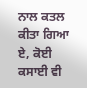ਨਾਲ ਕਤਲ ਕੀਤਾ ਗਿਆ ਏ, ਕੋਈ ਕਸਾਈ ਵੀ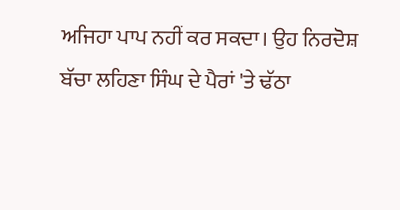ਅਜਿਹਾ ਪਾਪ ਨਹੀਂ ਕਰ ਸਕਦਾ। ਉਹ ਨਿਰਦੋਸ਼ ਬੱਚਾ ਲਹਿਣਾ ਸਿੰਘ ਦੇ ਪੈਰਾਂ 'ਤੇ ਢੱਠਾ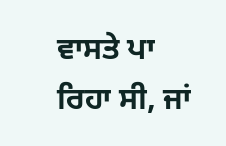ਵਾਸਤੇ ਪਾ ਰਿਹਾ ਸੀ, ਜਾਂ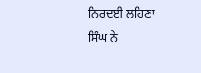ਨਿਰਦਈ ਲਹਿਣਾ ਸਿੰਘ ਨੇ